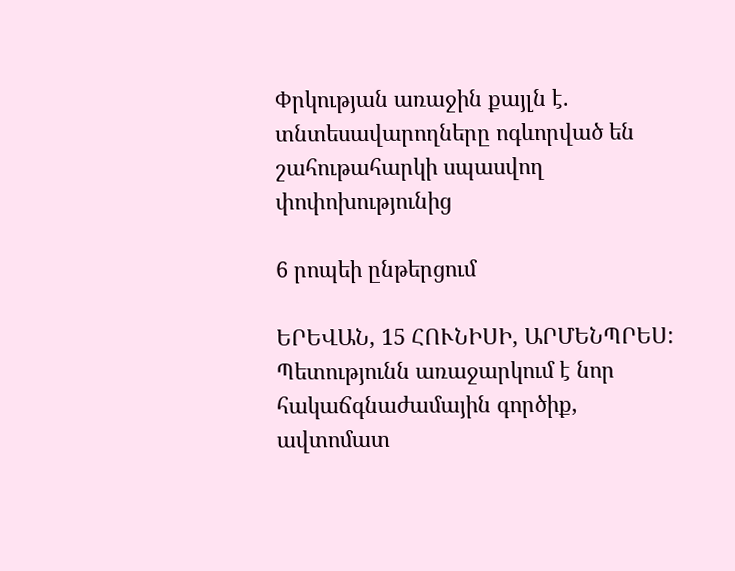Փրկության առաջին քայլն է. տնտեսավարողները ոգևորված են շահութահարկի սպասվող փոփոխությունից

6 րոպեի ընթերցում

ԵՐԵՎԱՆ, 15 ՀՈՒՆԻՍԻ, ԱՐՄԵՆՊՐԵՍ: Պետությունն առաջարկում է նոր հակաճգնաժամային գործիք, ավտոմատ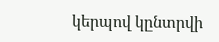կերպով կընտրվի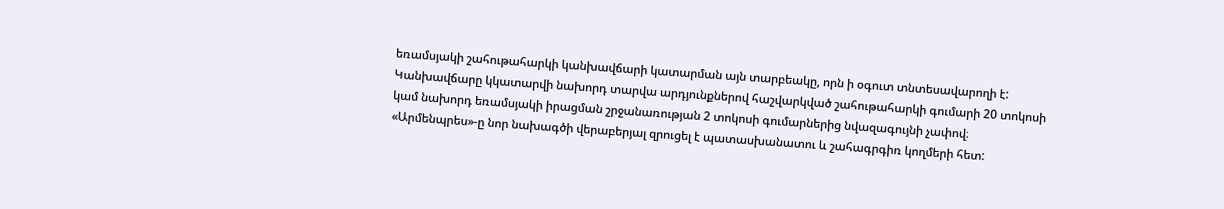եռամսյակի շահութահարկի կանխավճարի կատարման այն տարբեակը, որն ի օգուտ տնտեսավարողի է: Կանխավճարը կկատարվի նախորդ տարվա արդյունքներով հաշվարկված շահութահարկի գումարի 20 տոկոսի կամ նախորդ եռամսյակի իրացման շրջանառության 2 տոկոսի գումարներից նվազագույնի չափով։ «Արմենպրես»-ը նոր նախագծի վերաբերյալ զրուցել է պատասխանատու և շահագրգիռ կողմերի հետ: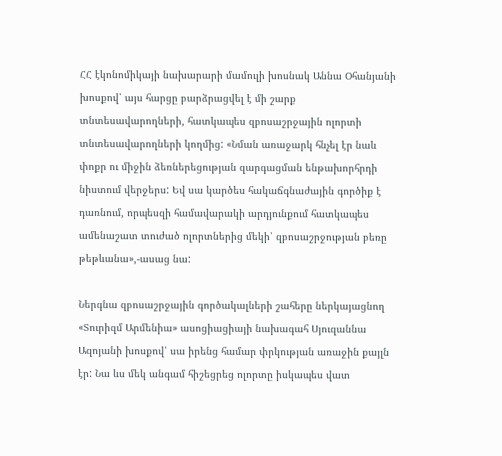ՀՀ էկոնոմիկայի նախարարի մամուլի խոսնակ Աննա Օհանյանի խոսքով՝ այս հարցը բարձրացվել է մի շարք տնտեսավարողների, հատկապես զբոսաշրջային ոլորտի տնտեսավարողների կողմից: «Նման առաջարկ հնչել էր նաև փոքր ու միջին ձեռներեցության զարգացման ենթախորհրդի նիստում վերջերս: Եվ սա կարծես հակաճգնաժային գործիք է դառնում, որպեսզի համավարակի արդյունքում հատկապես ամենաշատ տուժած ոլորտներից մեկի՝ զբոսաշրջության բեռը թեթևանա»,-ասաց նա:

Ներգնա զբոսաշրջային գործակալների շահերը ներկայացնող «Տուրիզմ Արմենիա» ասոցիացիայի նախագահ Սյուզաննա Ազոյանի խոսքով՝ սա իրենց համար փրկության առաջին քայլն էր: Նա ևս մեկ անգամ հիշեցրեց ոլորտը իսկապես վատ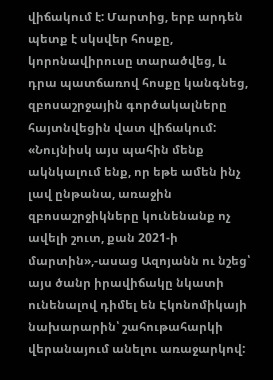վիճակում է: Մարտից, երբ արդեն պետք է սկսվեր հոսքը, կորոնավիրուսը տարածվեց, և դրա պատճառով հոսքը կանգնեց, զբոսաշրջային գործակալները հայտնվեցին վատ վիճակում: «Նույնիսկ այս պահին մենք ակնկալում ենք, որ եթե ամեն ինչ լավ ընթանա, առաջին զբոսաշրջիկները կունենանք ոչ ավելի շուտ, քան 2021-ի մարտին»,-ասաց Ազոյանն ու նշեց՝ այս ծանր իրավիճակը նկատի ունենալով դիմել են Էկոնոմիկայի նախարարին՝ շահութահարկի վերանայում անելու առաջարկով: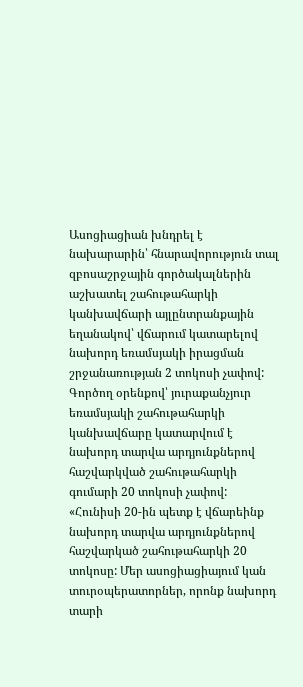Ասոցիացիան խնդրել է նախարարին՝ հնարավորություն տալ զբոսաշրջային գործակալներին աշխատել շահութահարկի կանխավճարի այլընտրանքային եղանակով՝ վճարում կատարելով նախորդ եռամսյակի իրացման շրջանառության 2 տոկոսի չափով: Գործող օրենքով՝ յուրաքանչյուր եռամսյակի շահութահարկի կանխավճարը կատարվում է նախորդ տարվա արդյունքներով հաշվարկված շահութահարկի գումարի 20 տոկոսի չափով: «Հունիսի 20-ին պետք է վճարեինք նախորդ տարվա արդյունքներով հաշվարկած շահութահարկի 20 տոկոսը: Մեր ասոցիացիայում կան տուրօպերատորներ, որոնք նախորդ տարի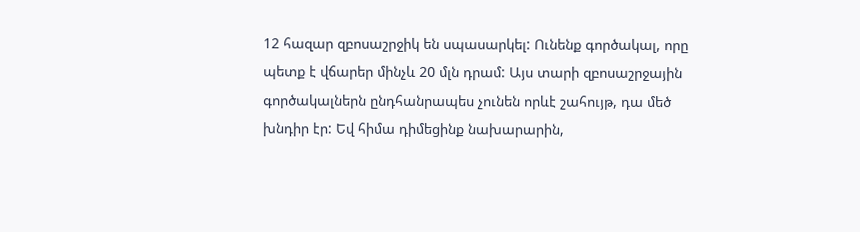12 հազար զբոսաշրջիկ են սպասարկել: Ունենք գործակալ, որը պետք է վճարեր մինչև 20 մլն դրամ: Այս տարի զբոսաշրջային գործակալներն ընդհանրապես չունեն որևէ շահույթ, դա մեծ խնդիր էր: Եվ հիմա դիմեցինք նախարարին,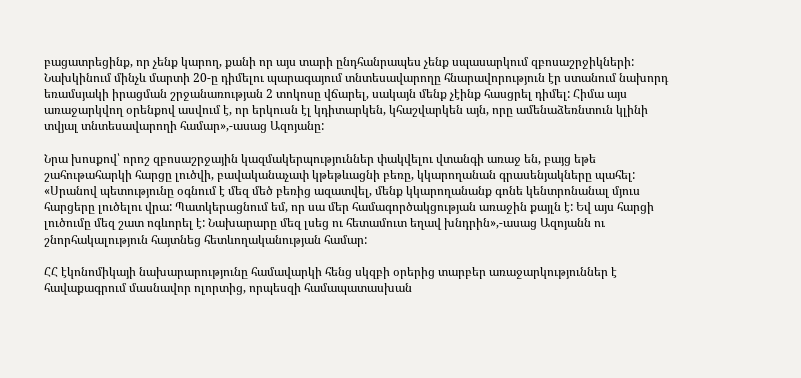բացատրեցինք, որ չենք կարող, քանի որ այս տարի ընդհանրապես չենք սպասարկում զբոսաշրջիկների: Նախկինում մինչև մարտի 20-ը դիմելու պարագայում տնտեսավարողը հնարավորություն էր ստանում նախորդ եռամսյակի իրացման շրջանառության 2 տոկոսը վճարել, սակայն մենք չէինք հասցրել դիմել: Հիմա այս առաջարկվող օրենքով ասվում է, որ երկուսն էլ կդիտարկեն, կհաշվարկեն այն, որը ամենաձեռնտուն կլինի տվյալ տնտեսավարողի համար»,-ասաց Ազոյանը:

Նրա խոսքով՝ որոշ զբոսաշրջային կազմակերպություններ փակվելու վտանգի առաջ են, բայց եթե շահութահարկի հարցը լուծվի, բավականաչափ կթեթևացնի բեռը, կկարողանան գրասենյակները պահել: «Սրանով պետությունը օգնում է մեզ մեծ բեռից ազատվել, մենք կկարողանանք գոնե կենտրոնանալ մյուս հարցերը լուծելու վրա: Պատկերացնում եմ, որ սա մեր համագործակցության առաջին քայլն է: Եվ այս հարցի լուծումը մեզ շատ ոգևորել է: Նախարարը մեզ լսեց ու հետամուտ եղավ խնդրին»,-ասաց Ազոյանն ու շնորհակալություն հայտնեց հետևողականության համար:

ՀՀ էկոնոմիկայի նախարարությունը համավարկի հենց սկզբի օրերից տարբեր առաջարկություններ է հավաքագրում մասնավոր ոլորտից, որպեսզի համապատասխան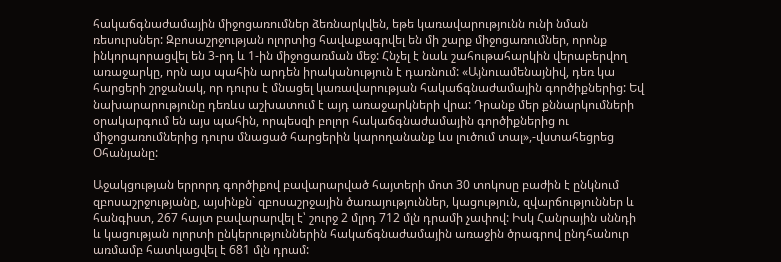հակաճգնաժամային միջոցառումներ ձեռնարկվեն, եթե կառավարությունն ունի նման ռեսուրսներ: Զբոսաշրջության ոլորտից հավաքագրվել են մի շարք միջոցառումներ, որոնք ինկորպորացվել են 3-րդ և 1-ին միջոցառման մեջ: Հնչել է նաև շահութահարկին վերաբերվող առաջարկը, որն այս պահին արդեն իրականություն է դառնում: «Այնուամենայնիվ, դեռ կա հարցերի շրջանակ, որ դուրս է մնացել կառավարության հակաճգնաժամային գործիքներից: Եվ նախարարությունը դեռևս աշխատում է այդ առաջարկների վրա: Դրանք մեր քննարկումների օրակարգում են այս պահին, որպեսզի բոլոր հակաճգնաժամային գործիքներից ու միջոցառումներից դուրս մնացած հարցերին կարողանանք ևս լուծում տալ»,-վստահեցրեց Օհանյանը:

Աջակցության երրորդ գործիքով բավարարված հայտերի մոտ 30 տոկոսը բաժին է ընկնում զբոսաշրջությանը, այսինքն` զբոսաշրջային ծառայություններ, կացություն, զվարճություններ և հանգիստ, 267 հայտ բավարարվել է՝ շուրջ 2 մլրդ 712 մլն դրամի չափով: Իսկ Հանրային սննդի և կացության ոլորտի ընկերություններին հակաճգնաժամային առաջին ծրագրով ընդհանուր առմամբ հատկացվել է 681 մլն դրամ: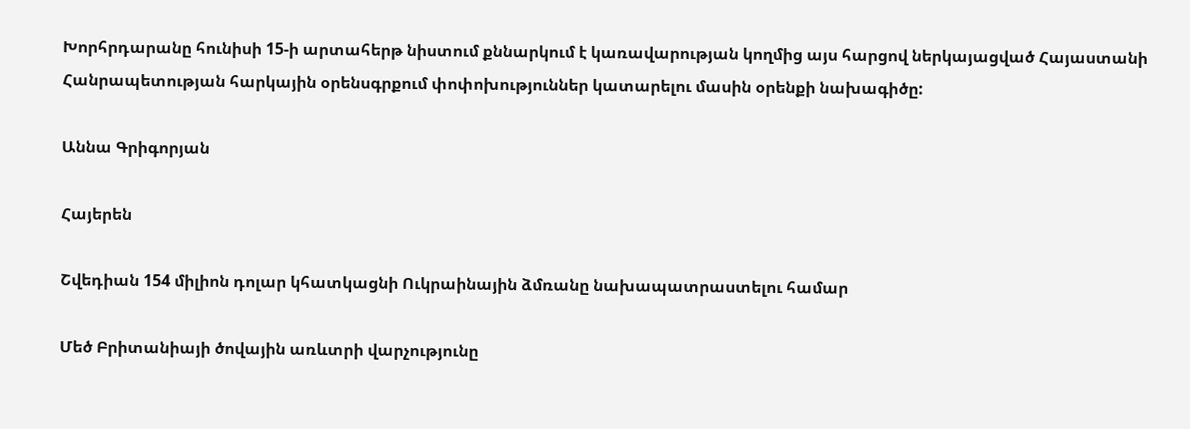Խորհրդարանը հունիսի 15-ի արտահերթ նիստում քննարկում է կառավարության կողմից այս հարցով ներկայացված Հայաստանի Հանրապետության հարկային օրենսգրքում փոփոխություններ կատարելու մասին օրենքի նախագիծը:

Աննա Գրիգորյան

Հայերեն

Շվեդիան 154 միլիոն դոլար կհատկացնի Ուկրաինային ձմռանը նախապատրաստելու համար

Մեծ Բրիտանիայի ծովային առևտրի վարչությունը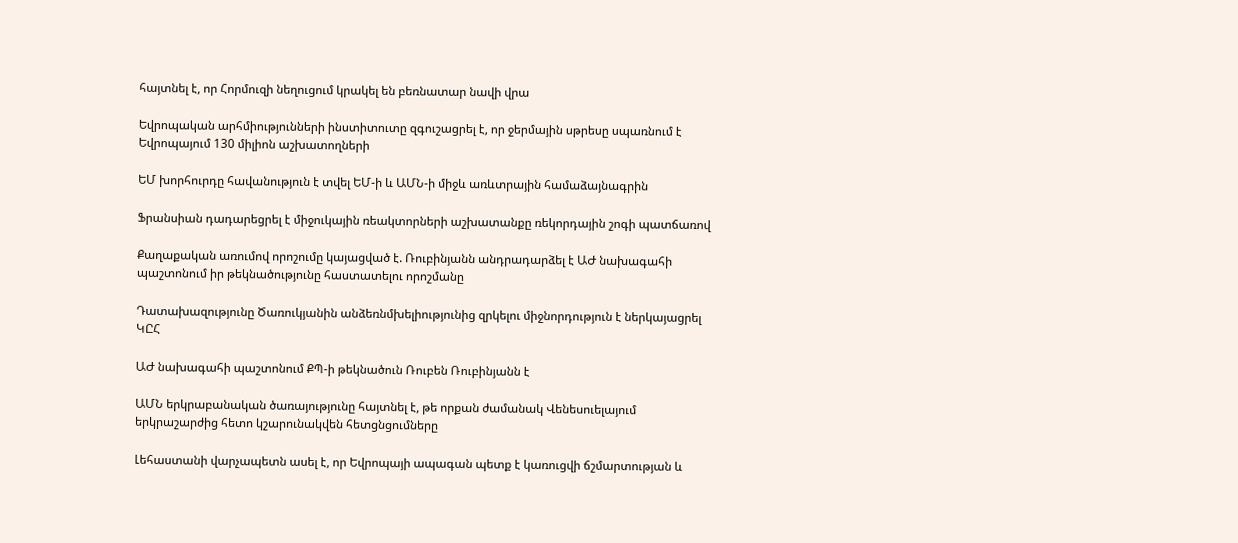հայտնել է, որ Հորմուզի նեղուցում կրակել են բեռնատար նավի վրա

Եվրոպական արհմիությունների ինստիտուտը զգուշացրել է, որ ջերմային սթրեսը սպառնում է Եվրոպայում 130 միլիոն աշխատողների

ԵՄ խորհուրդը հավանություն է տվել ԵՄ-ի և ԱՄՆ-ի միջև առևտրային համաձայնագրին

Ֆրանսիան դադարեցրել է միջուկային ռեակտորների աշխատանքը ռեկորդային շոգի պատճառով

Քաղաքական առումով որոշումը կայացված է. Ռուբինյանն անդրադարձել է ԱԺ նախագահի պաշտոնում իր թեկնածությունը հաստատելու որոշմանը

Դատախազությունը Ծառուկյանին անձեռնմխելիությունից զրկելու միջնորդություն է ներկայացրել ԿԸՀ

ԱԺ նախագահի պաշտոնում ՔՊ-ի թեկնածուն Ռուբեն Ռուբինյանն է

ԱՄՆ երկրաբանական ծառայությունը հայտնել է, թե որքան ժամանակ Վենեսուելայում երկրաշարժից հետո կշարունակվեն հետցնցումները

Լեհաստանի վարչապետն ասել է, որ Եվրոպայի ապագան պետք է կառուցվի ճշմարտության և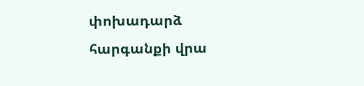փոխադարձ հարգանքի վրա